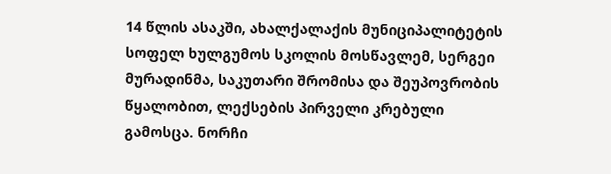14 წლის ასაკში, ახალქალაქის მუნიციპალიტეტის სოფელ ხულგუმოს სკოლის მოსწავლემ, სერგეი მურადინმა, საკუთარი შრომისა და შეუპოვრობის წყალობით, ლექსების პირველი კრებული გამოსცა. ნორჩი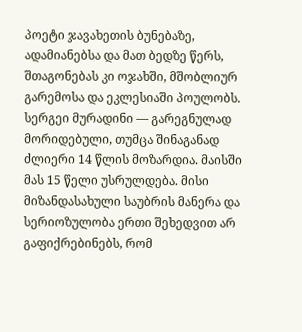პოეტი ჯავახეთის ბუნებაზე, ადამიანებსა და მათ ბედზე წერს, შთაგონებას კი ოჯახში, მშობლიურ გარემოსა და ეკლესიაში პოულობს.
სერგეი მურადინი — გარეგნულად მორიდებული, თუმცა შინაგანად ძლიერი 14 წლის მოზარდია. მაისში მას 15 წელი უსრულდება. მისი მიზანდასახული საუბრის მანერა და სერიოზულობა ერთი შეხედვით არ გაფიქრებინებს, რომ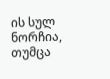ის სულ ნორჩია, თუმცა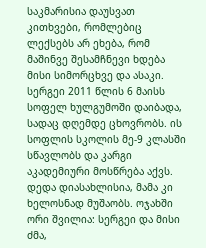საკმარისია დაუსვათ კითხვები, რომლებიც ლექსებს არ ეხება, რომ მაშინვე შესამჩნევი ხდება მისი სიმორცხვე და ასაკი.
სერგეი 2011 წლის 6 მაისს სოფელ ხულგუმოში დაიბადა, სადაც დღემდე ცხოვრობს. ის სოფლის სკოლის მე-9 კლასში სწავლობს და კარგი აკადემიური მოსწრება აქვს. დედა დიასახლისია, მამა კი ხელოსნად მუშაობს. ოჯახში ორი შვილია: სერგეი და მისი ძმა,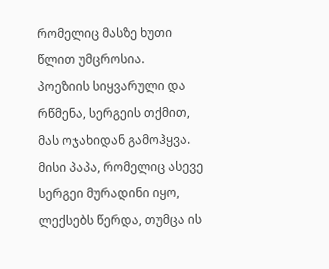რომელიც მასზე ხუთი წლით უმცროსია.
პოეზიის სიყვარული და რწმენა, სერგეის თქმით, მას ოჯახიდან გამოჰყვა. მისი პაპა, რომელიც ასევე სერგეი მურადინი იყო, ლექსებს წერდა, თუმცა ის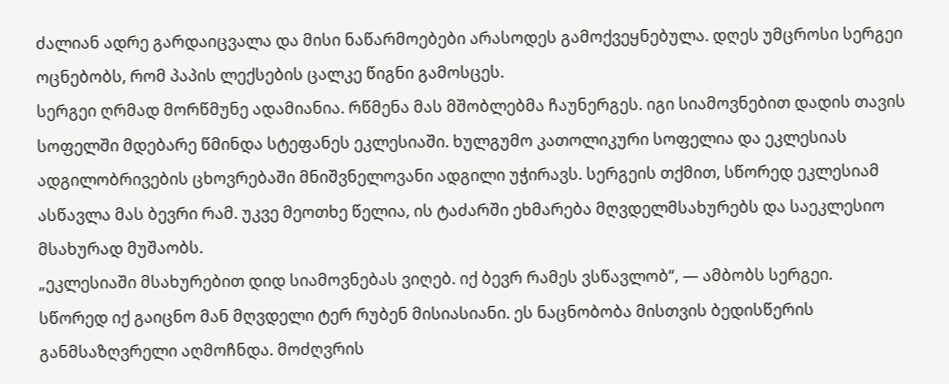ძალიან ადრე გარდაიცვალა და მისი ნაწარმოებები არასოდეს გამოქვეყნებულა. დღეს უმცროსი სერგეი ოცნებობს, რომ პაპის ლექსების ცალკე წიგნი გამოსცეს.
სერგეი ღრმად მორწმუნე ადამიანია. რწმენა მას მშობლებმა ჩაუნერგეს. იგი სიამოვნებით დადის თავის სოფელში მდებარე წმინდა სტეფანეს ეკლესიაში. ხულგუმო კათოლიკური სოფელია და ეკლესიას ადგილობრივების ცხოვრებაში მნიშვნელოვანი ადგილი უჭირავს. სერგეის თქმით, სწორედ ეკლესიამ ასწავლა მას ბევრი რამ. უკვე მეოთხე წელია, ის ტაძარში ეხმარება მღვდელმსახურებს და საეკლესიო მსახურად მუშაობს.
„ეკლესიაში მსახურებით დიდ სიამოვნებას ვიღებ. იქ ბევრ რამეს ვსწავლობ“, — ამბობს სერგეი.
სწორედ იქ გაიცნო მან მღვდელი ტერ რუბენ მისიასიანი. ეს ნაცნობობა მისთვის ბედისწერის განმსაზღვრელი აღმოჩნდა. მოძღვრის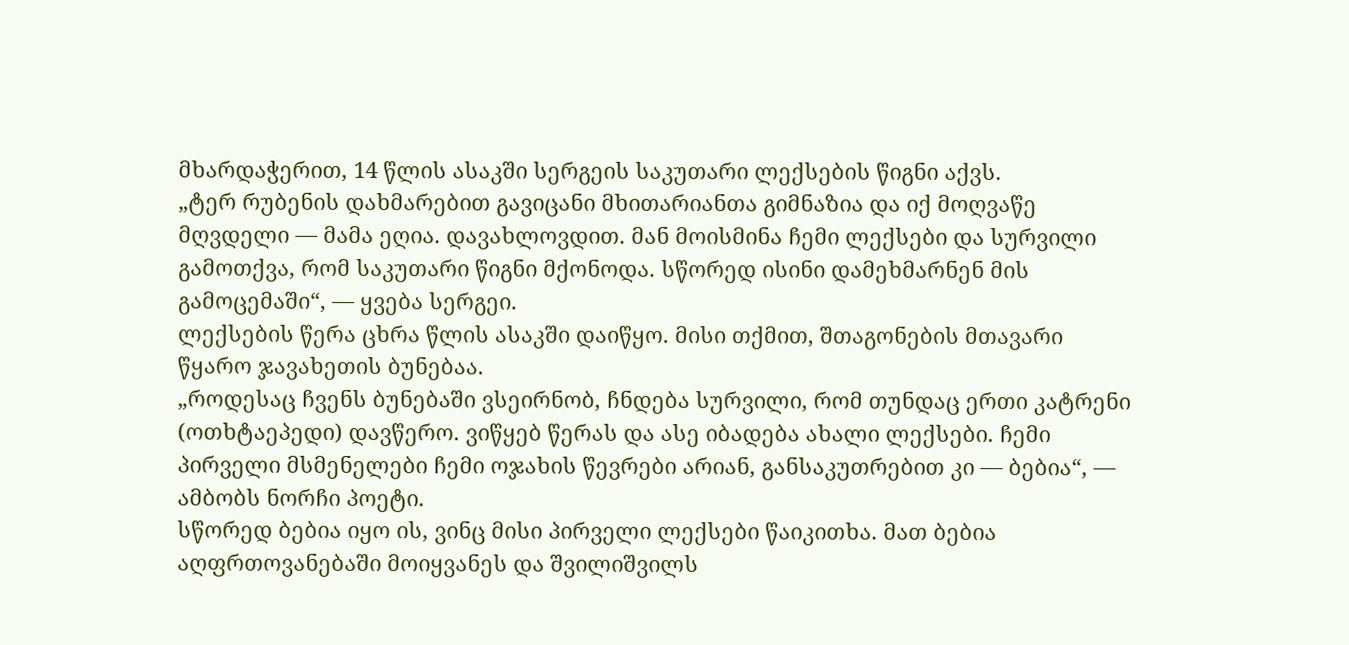მხარდაჭერით, 14 წლის ასაკში სერგეის საკუთარი ლექსების წიგნი აქვს.
„ტერ რუბენის დახმარებით გავიცანი მხითარიანთა გიმნაზია და იქ მოღვაწე მღვდელი — მამა ეღია. დავახლოვდით. მან მოისმინა ჩემი ლექსები და სურვილი გამოთქვა, რომ საკუთარი წიგნი მქონოდა. სწორედ ისინი დამეხმარნენ მის გამოცემაში“, — ყვება სერგეი.
ლექსების წერა ცხრა წლის ასაკში დაიწყო. მისი თქმით, შთაგონების მთავარი წყარო ჯავახეთის ბუნებაა.
„როდესაც ჩვენს ბუნებაში ვსეირნობ, ჩნდება სურვილი, რომ თუნდაც ერთი კატრენი (ოთხტაეპედი) დავწერო. ვიწყებ წერას და ასე იბადება ახალი ლექსები. ჩემი პირველი მსმენელები ჩემი ოჯახის წევრები არიან, განსაკუთრებით კი — ბებია“, — ამბობს ნორჩი პოეტი.
სწორედ ბებია იყო ის, ვინც მისი პირველი ლექსები წაიკითხა. მათ ბებია აღფრთოვანებაში მოიყვანეს და შვილიშვილს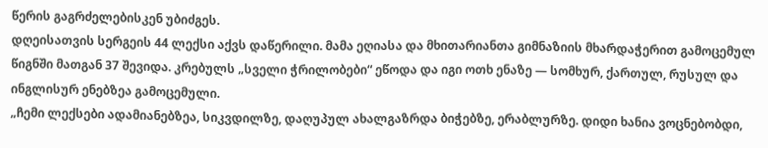წერის გაგრძელებისკენ უბიძგეს.
დღეისათვის სერგეის 44 ლექსი აქვს დაწერილი. მამა ეღიასა და მხითარიანთა გიმნაზიის მხარდაჭერით გამოცემულ წიგნში მათგან 37 შევიდა. კრებულს „სველი ჭრილობები“ ეწოდა და იგი ოთხ ენაზე — სომხურ, ქართულ, რუსულ და ინგლისურ ენებზეა გამოცემული.
„ჩემი ლექსები ადამიანებზეა, სიკვდილზე, დაღუპულ ახალგაზრდა ბიჭებზე, ერაბლურზე. დიდი ხანია ვოცნებობდი,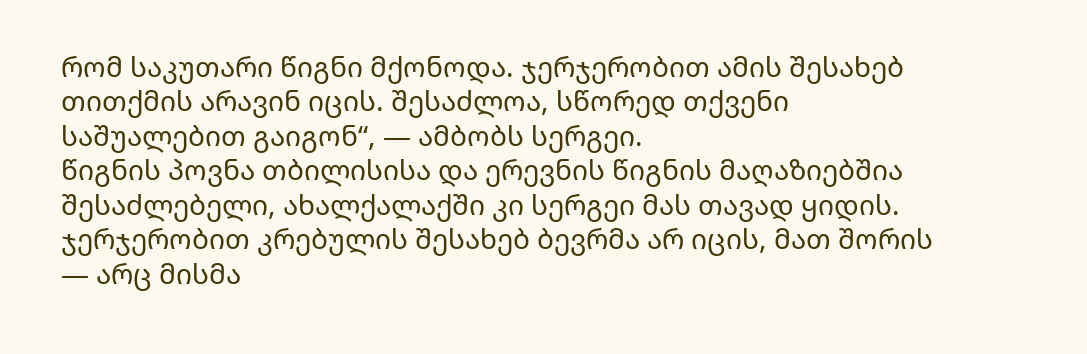რომ საკუთარი წიგნი მქონოდა. ჯერჯერობით ამის შესახებ თითქმის არავინ იცის. შესაძლოა, სწორედ თქვენი საშუალებით გაიგონ“, — ამბობს სერგეი.
წიგნის პოვნა თბილისისა და ერევნის წიგნის მაღაზიებშია შესაძლებელი, ახალქალაქში კი სერგეი მას თავად ყიდის. ჯერჯერობით კრებულის შესახებ ბევრმა არ იცის, მათ შორის — არც მისმა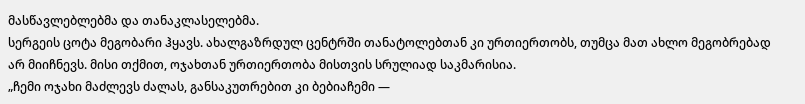მასწავლებლებმა და თანაკლასელებმა.
სერგეის ცოტა მეგობარი ჰყავს. ახალგაზრდულ ცენტრში თანატოლებთან კი ურთიერთობს, თუმცა მათ ახლო მეგობრებად არ მიიჩნევს. მისი თქმით, ოჯახთან ურთიერთობა მისთვის სრულიად საკმარისია.
„ჩემი ოჯახი მაძლევს ძალას, განსაკუთრებით კი ბებიაჩემი —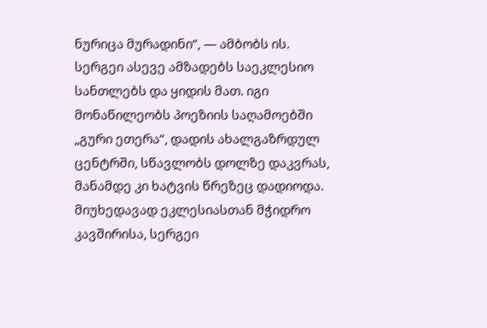ნურიცა მურადინი“, — ამბობს ის.
სერგეი ასევე ამზადებს საეკლესიო სანთლებს და ყიდის მათ. იგი მონაწილეობს პოეზიის საღამოებში „გური ეთერა“, დადის ახალგაზრდულ ცენტრში, სწავლობს დოლზე დაკვრას, მანამდე კი ხატვის წრეზეც დადიოდა.
მიუხედავად ეკლესიასთან მჭიდრო კავშირისა, სერგეი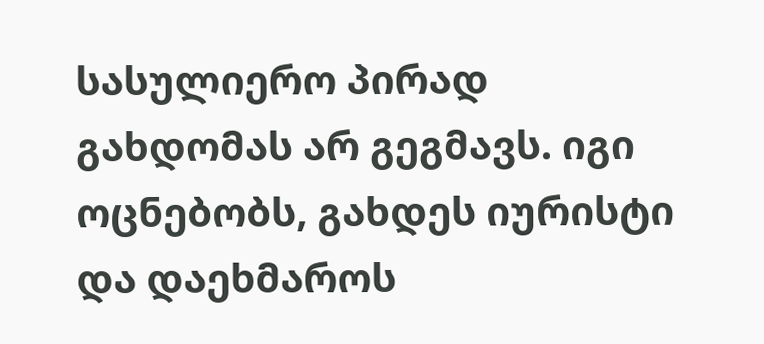სასულიერო პირად გახდომას არ გეგმავს. იგი ოცნებობს, გახდეს იურისტი და დაეხმაროს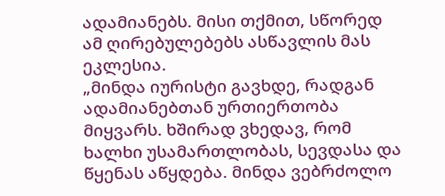ადამიანებს. მისი თქმით, სწორედ ამ ღირებულებებს ასწავლის მას ეკლესია.
„მინდა იურისტი გავხდე, რადგან ადამიანებთან ურთიერთობა მიყვარს. ხშირად ვხედავ, რომ ხალხი უსამართლობას, სევდასა და წყენას აწყდება. მინდა ვებრძოლო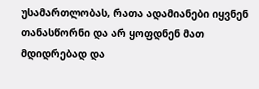უსამართლობას, რათა ადამიანები იყვნენ თანასწორნი და არ ყოფდნენ მათ მდიდრებად და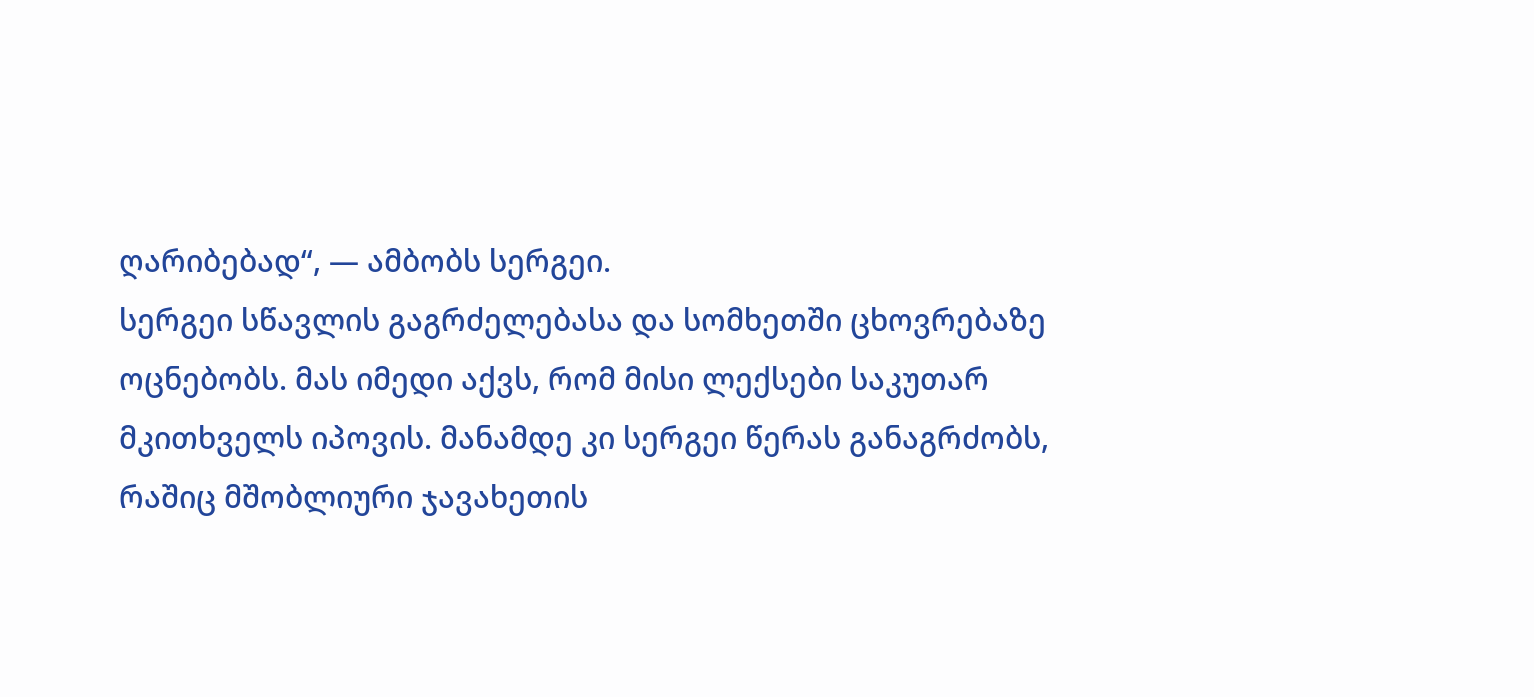ღარიბებად“, — ამბობს სერგეი.
სერგეი სწავლის გაგრძელებასა და სომხეთში ცხოვრებაზე ოცნებობს. მას იმედი აქვს, რომ მისი ლექსები საკუთარ მკითხველს იპოვის. მანამდე კი სერგეი წერას განაგრძობს, რაშიც მშობლიური ჯავახეთის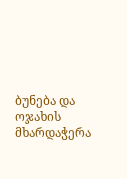ბუნება და ოჯახის მხარდაჭერა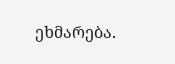ეხმარება.